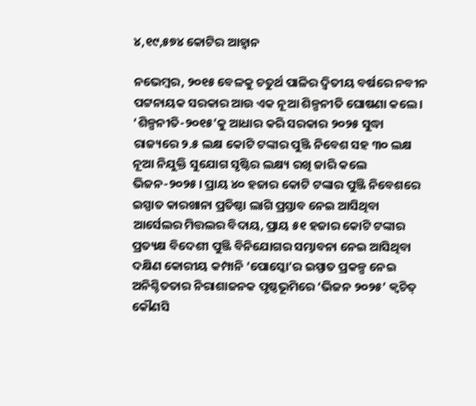୪,୧୯,୫୭୪ କୋଟିର ଆହ୍ବାନ

ନଭେମ୍ବର, ୨୦୧୫ ବେଳକୁ ଚତୁର୍ଥ ପାଳିର ଦ୍ବିତୀୟ ବର୍ଷରେ ନବୀନ ପଟ୍ଟନାୟକ ସରକାର ଆଉ ଏକ ନୂଆ ଶିଳ୍ପନୀତି ଘୋଷଣା କଲେ। ‘ଶିଳ୍ପନୀତି-୨୦୧୫’କୁ ଆଧାର କରି ସରକାର ୨୦୨୫ ସୁଦ୍ଧା ରାଜ୍ୟରେ ୨.୫ ଲକ୍ଷ କୋଟି ଟଙ୍କାର ପୁଞ୍ଜି ନିବେଶ ସହ ୩୦ ଲକ୍ଷ ନୂଆ ନିଯୁକ୍ତି ସୁଯୋଗ ସୃଷ୍ଟିର ଲକ୍ଷ୍ୟ ରଖି ଜାରି କଲେ ଭିଜନ-୨୦୨୫। ପ୍ରାୟ ୪୦ ହଜାର କୋଟି ଟଙ୍କାର ପୁଞ୍ଜି ନିବେଶରେ ଇସ୍ପାତ କାରଖାନା ପ୍ରତିଷ୍ଠା ଲାଗି ପ୍ରସ୍ତାବ ନେଇ ଆସିଥିବା ଆର୍ସେଲର ମିତ୍ତଲର ବିଦାୟ, ପ୍ରାୟ ୫୧ ହଜାର କୋଟି ଟଙ୍କାର ପ୍ରତ୍ୟକ୍ଷ ବିଦେଶୀ ପୁଞ୍ଜି ବିନିଯୋଗର ସମ୍ଭାବନା ନେଇ ଆସିଥିବା ଦକ୍ଷିଣ କୋରୀୟ କମ୍ପାନି ‘ପୋସ୍କୋ’ର ଇସ୍ପାତ ପ୍ରକଳ୍ପ ନେଇ ଅନିଶ୍ଚିତତାର ନିରାଶାଜନକ ପୃଷ୍ଠଭୂମିରେ ‘ଭିଜନ ୨୦୨୫’ କ୍ବଚିତ୍‌ କୌଣସି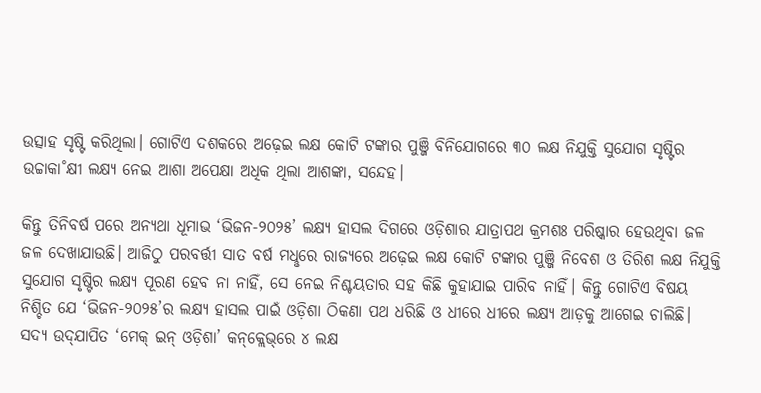ଉତ୍ସାହ ସୃଷ୍ଟି କରିଥିଲା। ଗୋଟିଏ ଦଶକରେ ଅଢ଼େଇ ଲକ୍ଷ କୋଟି ଟଙ୍କାର ପୁଞ୍ଜି ବିନିଯୋଗରେ ୩୦ ଲକ୍ଷ ନିଯୁକ୍ତି ସୁଯୋଗ ସୃଷ୍ଟିର ଉଚ୍ଚାକା˚କ୍ଷୀ ଲକ୍ଷ୍ୟ ନେଇ ଆଶା ଅପେକ୍ଷା ଅଧିକ ଥିଲା ଆଶଙ୍କା, ସନ୍ଦେହ।

କିନ୍ତୁ ତିନିବର୍ଷ ପରେ ଅନ୍ୟଥା ଧୂମାଭ ‘ଭିଜନ-୨୦୨୫’ ଲକ୍ଷ୍ୟ ହାସଲ ଦିଗରେ ଓଡ଼ିଶାର ଯାତ୍ରାପଥ କ୍ରମଶଃ ପରିଷ୍କାର ହେଉଥିବା ଜଳ ଜଳ ଦେଖାଯାଉଛି। ଆଜିଠୁ ପରବର୍ତ୍ତୀ ସାତ ବର୍ଷ ମଧୢରେ ରାଜ୍ୟରେ ଅଢ଼େଇ ଲକ୍ଷ କୋଟି ଟଙ୍କାର ପୁଞ୍ଜି ନିବେଶ ଓ ତିରିଶ ଲକ୍ଷ ନିଯୁକ୍ତି ସୁଯୋଗ ସୃଷ୍ଟିର ଲକ୍ଷ୍ୟ ପୂରଣ ହେବ ନା ନାହିଁ, ସେ ନେଇ ନିଶ୍ଚୟତାର ସହ କିଛି କୁହାଯାଇ ପାରିବ ନାହିଁ। କିନ୍ତୁ ଗୋଟିଏ ବିଷୟ ନିଶ୍ଚିତ ଯେ ‘ଭିଜନ-୨୦୨୫’ର ଲକ୍ଷ୍ୟ ହାସଲ ପାଇଁ ଓଡ଼ିଶା ଠିକଣା ପଥ ଧରିଛି ଓ ଧୀରେ ଧୀରେ ଲକ୍ଷ୍ୟ ଆଡ଼କୁ ଆଗେଇ ଚାଲିଛି। ସଦ୍ୟ ଉଦ୍‌ଯାପିତ ‘ମେକ୍‌ ଇନ୍‌ ଓଡ଼ିଶା’ କନ୍‌କ୍ଲେଭ୍‌ରେ ୪ ଲକ୍ଷ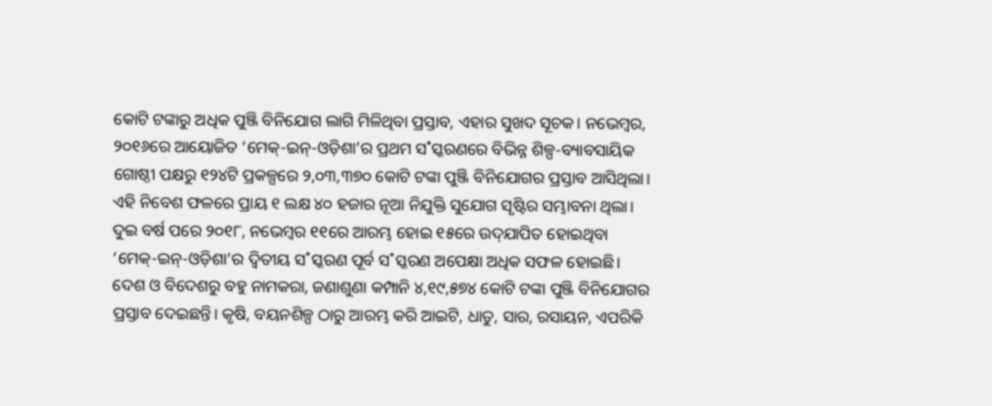କୋଟି ଟଙ୍କାରୁ ଅଧିକ ପୁଞ୍ଜି ବିନିଯୋଗ ଲାଗି ମିଳିଥିବା ପ୍ରସ୍ତାବ, ଏହାର ସୁଖଦ ସୂଚକ। ନଭେମ୍ବର, ୨୦୧୬ରେ ଆୟୋଜିତ ‘ମେକ୍‌-ଇନ୍‌-ଓଡ଼ିଶା’ର ପ୍ରଥମ ସ˚ସ୍କରଣରେ ବିଭିନ୍ନ ଶିଳ୍ପ-ବ୍ୟାବସାୟିକ ଗୋଷ୍ଠୀ ପକ୍ଷରୁ ୧୨୪ଟି ପ୍ରକଳ୍ପରେ ୨,୦୩,୩୭୦ କୋଟି ଟଙ୍କା ପୁଞ୍ଜି ବିନିଯୋଗର ପ୍ରସ୍ତାବ ଆସିଥିଲା। ଏହି ନିବେଶ ଫଳରେ ପ୍ରାୟ ୧ ଲକ୍ଷ ୪୦ ହଜାର ନୂଆ ନିଯୁକ୍ତି ସୁଯୋଗ ସୃଷ୍ଟିର ସମ୍ଭାବନା ଥିଲା। ଦୁଇ ବର୍ଷ ପରେ ୨୦୧୮, ନଭେମ୍ବର ୧୧ରେ ଆରମ୍ଭ ହୋଇ ୧୫ରେ ଉଦ୍‌ଯାପିତ ହୋଇଥିବା ‘ମେକ୍‌-ଇନ୍‌-ଓଡ଼ିଶା’ର ଦ୍ବିତୀୟ ସ˚ସ୍କରଣ ପୂର୍ବ ସ˚ସ୍କରଣ ଅପେକ୍ଷା ଅଧିକ ସଫଳ ହୋଇଛି। ଦେଶ ଓ ବିଦେଶରୁ ବହୁ ନାମକରା, ଜଣାଶୁଣା କମ୍ପାନି ୪,୧୯,୫୭୪ କୋଟି ଟଙ୍କା ପୁଞ୍ଜି ବିନିଯୋଗର ପ୍ରସ୍ତାବ ଦେଇଛନ୍ତି। କୃଷି, ବୟନଶିଳ୍ପ ଠାରୁ ଆରମ୍ଭ କରି ଆଇଟି, ଧାତୁ, ସାର, ରସାୟନ, ଏପରିକି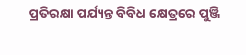ପ୍ରତିରକ୍ଷା ପର୍ଯ୍ୟନ୍ତ ବିବିଧ କ୍ଷେତ୍ରରେ ପୁଞ୍ଜି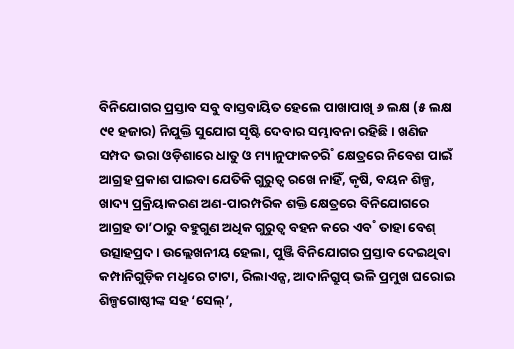ବିନିଯୋଗର ପ୍ରସ୍ତାବ ସବୁ ବାସ୍ତବାୟିତ ହେଲେ ପାଖାପାଖି ୬ ଲକ୍ଷ (୫ ଲକ୍ଷ ୯୧ ହଜାର) ନିଯୁକ୍ତି ସୁଯୋଗ ସୃଷ୍ଟି ଦେବାର ସମ୍ଭାବନା ରହିଛି। ଖଣିଜ ସମ୍ପଦ ଭରା ଓଡ଼ିଶାରେ ଧାତୁ ଓ ମ୍ୟାନୁଫାକଚରି˚ କ୍ଷେତ୍ରରେ ନିବେଶ ପାଇଁ ଆଗ୍ରହ ପ୍ରକାଶ ପାଇବା ଯେତିକି ଗୁରୁତ୍ବ ରଖେ ନାହିଁ, କୃଷି, ବୟନ ଶିଳ୍ପ, ଖାଦ୍ୟ ପ୍ରକ୍ରିୟାକରଣ ଅଣ-ପାରମ୍ପରିକ ଶକ୍ତି କ୍ଷେତ୍ରରେ ବିନିଯୋଗରେ ଆଗ୍ରହ ତା’ଠାରୁ ବହୁଗୁଣ ଅଧିକ ଗୁରୁତ୍ବ ବହନ କରେ ଏବ˚ ତାହା ବେଶ୍‌ ଉତ୍ସାହପ୍ରଦ। ଉଲ୍ଲେଖନୀୟ ହେଲା, ପୁଞ୍ଜି ବିନିଯୋଗର ପ୍ରସ୍ତାବ ଦେଇଥିବା କମ୍ପାନିଗୁଡ଼ିକ ମଧୢରେ ଟାଟା, ରିଲାଏନ୍ସ, ଆଦାନିଗ୍ରୁପ୍‌ ଭଳି ପ୍ରମୁଖ ଘରୋଇ ଶିଳ୍ପଗୋଷ୍ଠୀଙ୍କ ସହ ‘ସେଲ୍‌’,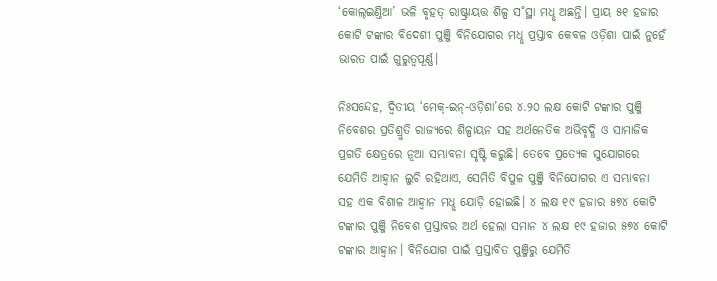‘କୋଲ୍‌ଇଣ୍ତିଆ’ ଭଳି ବୃହତ୍‌ ରାଷ୍ଟ୍ରାୟତ୍ତ ଶିଳ୍ପ ସ˚ସ୍ଥା ମଧୢ ଅଛନ୍ତି। ପ୍ରାୟ ୫୧ ହଜାର କୋଟି ଟଙ୍କାର ବିଦେଶୀ ପୁଞ୍ଜି ବିନିଯୋଗର ମଧୢ ପ୍ରସ୍ତାବ କେବଳ ଓଡ଼ିଶା ପାଇଁ ନୁହେଁ ଭାରତ ପାଇଁ ଗୁରୁତ୍ବପୂର୍ଣ୍ଣ।

ନିଃସନ୍ଦେହ, ଦ୍ବିତୀୟ ‘ମେକ୍‌-ଇନ୍‌-ଓଡ଼ିଶା’ରେ ୪.୨୦ ଲକ୍ଷ କୋଟି ଟଙ୍କାର ପୁଞ୍ଜି ନିବେଶର ପ୍ରତିଶ୍ରୁତି ରାଜ୍ୟରେ ଶିଳ୍ପାୟନ ସହ ଅର୍ଥନେତିକ ଅଭିବୃଦ୍ଧି ଓ ସାମାଜିକ ପ୍ରଗତି କ୍ଷେତ୍ରରେ ନୂଆ ସମ୍ଭାବନା ସୃଷ୍ଟି କରୁଛି। ତେବେ ପ୍ରତ୍ୟେକ ସୁଯୋଗରେ ଯେମିତି ଆହ୍ବାନ ଲୁଚି ରହିଥାଏ, ସେମିତି ବିପୁଳ ପୁଞ୍ଜି ବିନିଯୋଗର ଏ ସମ୍ଭାବନା ସହ ଏକ ବିଶାଳ ଆହ୍ବାନ ମଧୢ ଯୋଡ଼ି ହୋଇଛି। ୪ ଲକ୍ଷ ୧୯ ହଜାର ୫୭୪ କୋଟି ଟଙ୍କାର ପୁଞ୍ଜି ନିବେଶ ପ୍ରସ୍ତାବର ଅର୍ଥ ହେଲା ସମାନ ୪ ଲକ୍ଷ ୧୯ ହଜାର ୫୭୪ କୋଟି ଟଙ୍କାର ଆହ୍ବାନ। ବିନିଯୋଗ ପାଇଁ ପ୍ରସ୍ତାବିତ ପୁଞ୍ଜିରୁ ଯେମିତି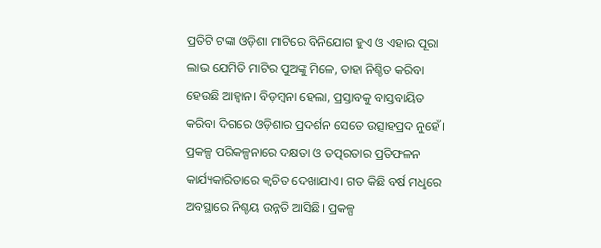ପ୍ରତିଟି ଟଙ୍କା ଓଡ଼ିଶା ମାଟିରେ ବିନିଯୋଗ ହୁଏ ଓ ଏହାର ପୂରା ଲାଭ ଯେମିତି ମାଟିର ପୁଅଙ୍କୁ ମିଳେ, ତାହା ନିଶ୍ଚିତ କରିବା ହେଉଛି ଆହ୍ବାନ। ବିଡ଼ମ୍ବନା ହେଲା, ପ୍ରସ୍ତାବକୁ ବାସ୍ତବାୟିତ କରିବା ଦିଗରେ ଓଡ଼ିଶାର ପ୍ରଦର୍ଶନ ସେତେ ଉତ୍ସାହପ୍ରଦ ନୁହେଁ। ପ୍ରକଳ୍ପ ପରିକଳ୍ପନାରେ ଦକ୍ଷତା ଓ ତତ୍ପରତାର ପ୍ରତିଫଳନ କାର୍ଯ୍ୟକାରିତାରେ କ୍ବଚିତ ଦେଖାଯାଏ। ଗତ କିଛି ବର୍ଷ ମଧୢରେ ଅବସ୍ଥାରେ ନିଶ୍ଚୟ ଉନ୍ନତି ଆସିଛି। ପ୍ରକଳ୍ପ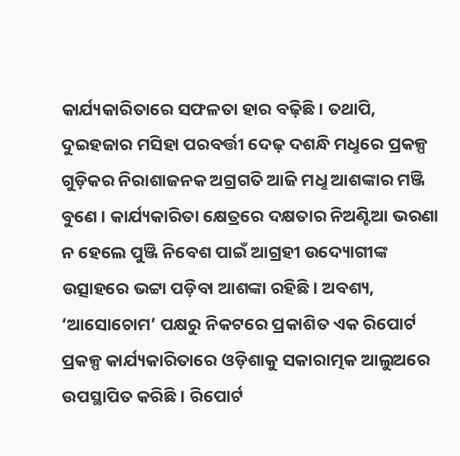କାର୍ଯ୍ୟକାରିତାରେ ସଫଳତା ହାର ବଢ଼ିଛି। ତଥାପି, ଦୁଇହଜାର ମସିହା ପରବର୍ତ୍ତୀ ଦେଢ଼ ଦଶନ୍ଧି ମଧୢରେ ପ୍ରକଳ୍ପ ଗୁଡ଼ିକର ନିରାଶାଜନକ ଅଗ୍ରଗତି ଆଜି ମଧୢ ଆଶଙ୍କାର ମଞ୍ଜି ବୁଣେ। କାର୍ଯ୍ୟକାରିତା କ୍ଷେତ୍ରରେ ଦକ୍ଷତାର ନିଅଣ୍ଟିଆ ଭରଣା ନ ହେଲେ ପୁଞ୍ଜି ନିବେଶ ପାଇଁ ଆଗ୍ରହୀ ଉଦ୍ୟୋଗୀଙ୍କ ଉତ୍ସାହରେ ଭଟ୍ଟା ପଡ଼ିବା ଆଶଙ୍କା ରହିଛି। ଅବଶ୍ୟ, ‘ଆସୋଚୋମ’ ପକ୍ଷରୁ ନିକଟରେ ପ୍ରକାଶିତ ଏକ ରିପୋର୍ଟ ପ୍ରକଳ୍ପ କାର୍ଯ୍ୟକାରିତାରେ ଓଡ଼ିଶାକୁ ସକାରାତ୍ମକ ଆଲୁଅରେ ଉପସ୍ଥାପିତ କରିଛି। ରିପୋର୍ଟ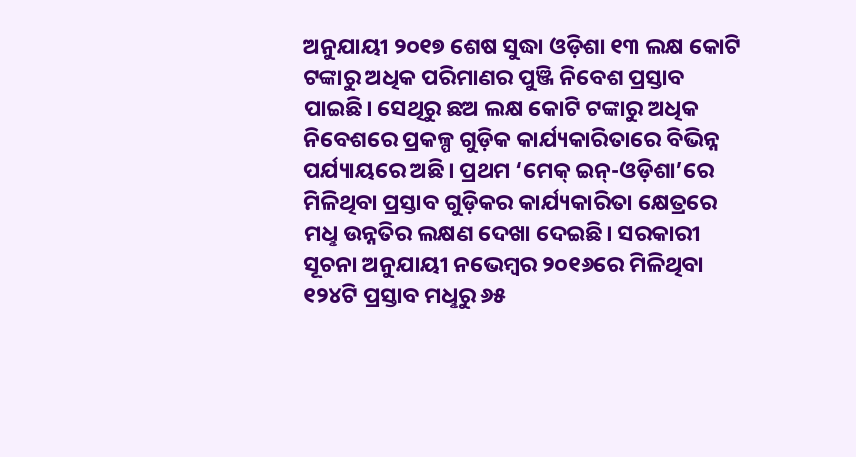ଅନୁଯାୟୀ ୨୦୧୭ ଶେଷ ସୁଦ୍ଧା ଓଡ଼ିଶା ୧୩ ଲକ୍ଷ କୋଟି ଟଙ୍କାରୁ ଅଧିକ ପରିମାଣର ପୁଞ୍ଜି ନିବେଶ ପ୍ରସ୍ତାବ ପାଇଛି। ସେଥିରୁ ଛଅ ଲକ୍ଷ କୋଟି ଟଙ୍କାରୁ ଅଧିକ ନିବେଶରେ ପ୍ରକଳ୍ପ ଗୁଡ଼ିକ କାର୍ଯ୍ୟକାରିତାରେ ବିଭିନ୍ନ ପର୍ଯ୍ୟାୟରେ ଅଛି। ପ୍ରଥମ ‘ମେକ୍‌ ଇନ୍‌-ଓଡ଼ିଶା’ରେ ମିଳିଥିବା ପ୍ରସ୍ତାବ ଗୁଡ଼ିକର କାର୍ଯ୍ୟକାରିତା କ୍ଷେତ୍ରରେ ମଧୢ ଉନ୍ନତିର ଲକ୍ଷଣ ଦେଖା ଦେଇଛି। ସରକାରୀ ସୂଚନା ଅନୁଯାୟୀ ନଭେମ୍ବର ୨୦୧୬ରେ ମିଳିଥିବା ୧୨୪ଟି ପ୍ରସ୍ତାବ ମଧୢରୁ ୬୫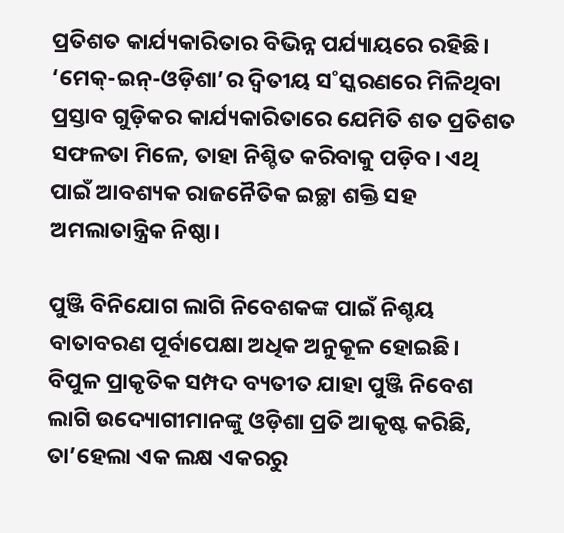ପ୍ରତିଶତ କାର୍ଯ୍ୟକାରିତାର ବିଭିନ୍ନ ପର୍ଯ୍ୟାୟରେ ରହିଛି। ‘ମେକ୍‌-ଇନ୍‌-ଓଡ଼ିଶା’ର ଦ୍ବିତୀୟ ସ˚ସ୍କରଣରେ ମିଳିଥିବା ପ୍ରସ୍ତାବ ଗୁଡ଼ିକର କାର୍ଯ୍ୟକାରିତାରେ ଯେମିତି ଶତ ପ୍ରତିଶତ ସଫଳତା ମିଳେ, ତାହା ନିଶ୍ଚିତ କରିବାକୁ ପଡ଼ିବ। ଏଥି ପାଇଁ ଆବଶ୍ୟକ ରାଜନୈତିକ ଇଚ୍ଛା ଶକ୍ତି ସହ ଅମଲାତାନ୍ତ୍ରିକ ନିଷ୍ଠା।

ପୁଞ୍ଜି ବିନିଯୋଗ ଲାଗି ନିବେଶକଙ୍କ ପାଇଁ ନିଶ୍ଚୟ ବାତାବରଣ ପୂର୍ବାପେକ୍ଷା ଅଧିକ ଅନୁକୂଳ ହୋଇଛି। ବିପୁଳ ପ୍ରାକୃତିକ ସମ୍ପଦ ବ୍ୟତୀତ ଯାହା ପୁଞ୍ଜି ନିବେଶ ଲାଗି ଉଦ୍ୟୋଗୀମାନଙ୍କୁ ଓଡ଼ିଶା ପ୍ରତି ଆକୃଷ୍ଟ କରିଛି, ତା’ହେଲା ଏକ ଲକ୍ଷ ଏକରରୁ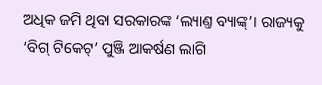ଅଧିକ ଜମି ଥିବା ସରକାରଙ୍କ ‘ଲ୍ୟାଣ୍ତ ବ୍ୟାଙ୍କ୍‌’। ରାଜ୍ୟକୁ ‘ବିଗ୍‌ ଟିକେଟ୍‌’ ପୁଞ୍ଜି ଆକର୍ଷଣ ଲାଗି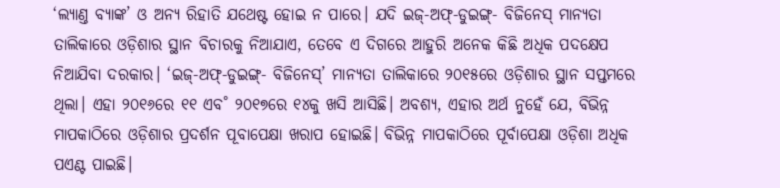‘ଲ୍ୟାଣ୍ତ ବ୍ୟାଙ୍କ’ ଓ ଅନ୍ୟ ରିହାତି ଯଥେଷ୍ଟ ହୋଇ ନ ପାରେ। ଯଦି ଇଜ୍‌-ଅଫ୍‌-ଡୁଇଙ୍ଗ୍‌- ବିଜିନେସ୍‌ ମାନ୍ୟତା ତାଲିକାରେ ଓଡ଼ିଶାର ସ୍ଥାନ ବିଚାରକୁ ନିଆଯାଏ, ତେବେ ଏ ଦିଗରେ ଆହୁରି ଅନେକ କିଛି ଅଧିକ ପଦକ୍ଷେପ ନିଆଯିବା ଦରକାର। ‘ଇଜ୍‌-ଅଫ୍‌-ଡୁଇଙ୍ଗ୍‌- ବିଜିନେସ୍‌’ ମାନ୍ୟତା ତାଲିକାରେ ୨୦୧୫ରେ ଓଡ଼ିଶାର ସ୍ଥାନ ସପ୍ତମରେ ଥିଲା। ଏହା ୨୦୧୬ରେ ୧୧ ଏବ˚ ୨୦୧୭ରେ ୧୪କୁ ଖସି ଆସିଛି। ଅବଶ୍ୟ, ଏହାର ଅର୍ଥ ନୁହେଁ ଯେ, ବିଭିନ୍ନ ମାପକାଠିରେ ଓଡ଼ିଶାର ପ୍ରଦର୍ଶନ ପୂବାପେକ୍ଷା ଖରାପ ହୋଇଛି। ବିଭିନ୍ନ ମାପକାଠିରେ ପୂର୍ବାପେକ୍ଷା ଓଡ଼ିଶା ଅଧିକ ପଏଣ୍ଟ ପାଇଛି।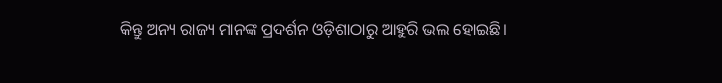କିନ୍ତୁ ଅନ୍ୟ ରାଜ୍ୟ ମାନଙ୍କ ପ୍ରଦର୍ଶନ ଓଡ଼ିଶାଠାରୁ ଆହୁରି ଭଲ ହୋଇଛି।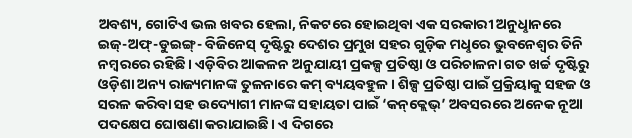ଅବଶ୍ୟ, ଗୋଟିଏ ଭଲ ଖବର ହେଲା, ନିକଟରେ ହୋଇଥିବା ଏକ ସରକାରୀ ଅନୁଧୢାନରେ ଇଜ୍‌-ଅଫ୍‌-ଡୁଇଙ୍ଗ୍‌- ବିଜିନେସ୍‌ ଦୃଷ୍ଟିରୁ ଦେଶର ପ୍ରମୁଖ ସହର ଗୁଡ଼ିକ ମଧୢରେ ଭୁବନେଶ୍ବର ତିନି ନମ୍ବରରେ ରହିଛି। ଏଡ଼ିବିର ଆକଳନ ଅନୁଯାୟୀ ପ୍ରକଳ୍ପ ପ୍ରତିଷ୍ଠା ଓ ପରିଚାଳନା ଗତ ଖର୍ଚ୍ଚ ଦୃଷ୍ଟିରୁ ଓଡ଼ିଶା ଅନ୍ୟ ରାଜ୍ୟମାନଙ୍କ ତୁଳନାରେ କମ୍‌ ବ୍ୟୟବହୁଳ। ଶିଳ୍ପ ପ୍ରତିଷ୍ଠା ପାଇଁ ପ୍ରକ୍ରିୟାକୁ ସହଜ ଓ ସରଳ କରିବା ସହ ଉଦ୍ୟୋଗୀ ମାନଙ୍କ ସହାୟତା ପାଇଁ ‘କନ୍‌କ୍ଲେଭ୍‌’ ଅବସରରେ ଅନେକ ନୂଆ ପଦକ୍ଷେପ ଘୋଷଣା କରାଯାଇଛି। ଏ ଦିଗରେ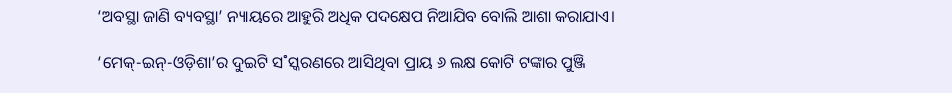‘ଅବସ୍ଥା ଜାଣି ବ୍ୟବସ୍ଥା’ ନ୍ୟାୟରେ ଆହୁରି ଅଧିକ ପଦକ୍ଷେପ ନିଆଯିବ ବୋଲି ଆଶା କରାଯାଏ।

‘ମେକ୍‌-ଇନ୍‌-ଓଡ଼ିଶା’ର ଦୁଇଟି ସ˚ସ୍କରଣରେ ଆସିଥିବା ପ୍ରାୟ ୬ ଲକ୍ଷ କୋଟି ଟଙ୍କାର ପୁଞ୍ଜି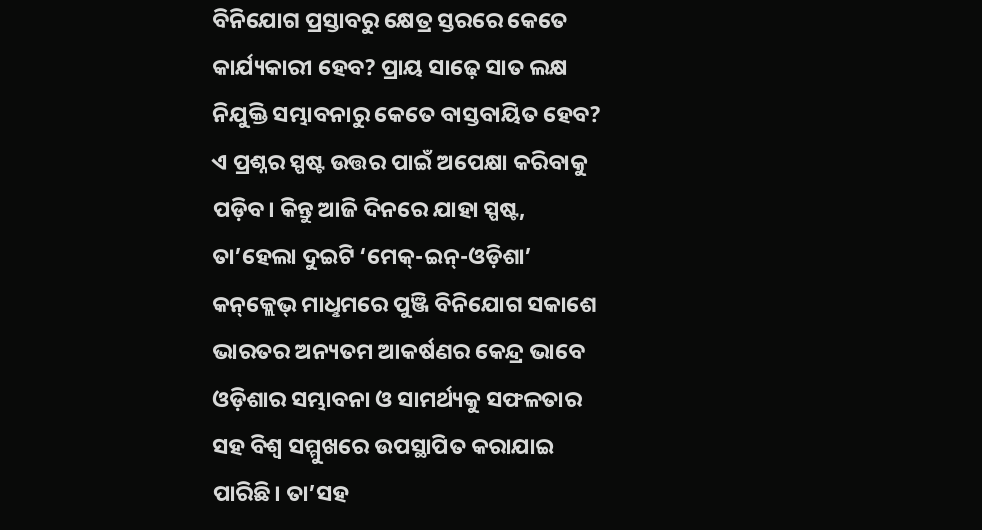ବିନିଯୋଗ ପ୍ରସ୍ତାବରୁ କ୍ଷେତ୍ର ସ୍ତରରେ କେତେ କାର୍ଯ୍ୟକାରୀ ହେବ? ପ୍ରାୟ ସାଢ଼େ ସାତ ଲକ୍ଷ ନିଯୁକ୍ତି ସମ୍ଭାବନାରୁ କେତେ ବାସ୍ତବାୟିତ ହେବ? ଏ ପ୍ରଶ୍ନର ସ୍ପଷ୍ଟ ଉତ୍ତର ପାଇଁ ଅପେକ୍ଷା କରିବାକୁ ପଡ଼ିବ। କିନ୍ତୁ ଆଜି ଦିନରେ ଯାହା ସ୍ପଷ୍ଟ, ତା’ହେଲା ଦୁଇଟି ‘ମେକ୍‌-ଇନ୍‌-ଓଡ଼ିଶା’ କନ୍‌କ୍ଲେଭ୍‌ ମାଧୢମରେ ପୁଞ୍ଜି ବିନିଯୋଗ ସକାଶେ ଭାରତର ଅନ୍ୟତମ ଆକର୍ଷଣର କେନ୍ଦ୍ର ଭାବେ ଓଡ଼ିଶାର ସମ୍ଭାବନା ଓ ସାମର୍ଥ୍ୟକୁ ସଫଳତାର ସହ ବିଶ୍ବ ସମ୍ମୁଖରେ ଉପସ୍ଥାପିତ କରାଯାଇ ପାରିଛି। ତା’ସହ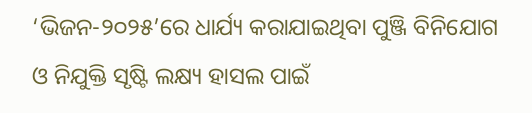‘ଭିଜନ-୨୦୨୫’ରେ ଧାର୍ଯ୍ୟ କରାଯାଇଥିବା ପୁଞ୍ଜି ବିନିଯୋଗ ଓ ନିଯୁକ୍ତି ସୃଷ୍ଟି ଲକ୍ଷ୍ୟ ହାସଲ ପାଇଁ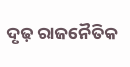ଦୃଢ଼ ରାଜନୈତିକ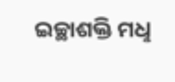ଇଚ୍ଛାଶକ୍ତି ମଧୢ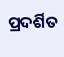ପ୍ରଦର୍ଶିତ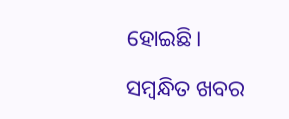ହୋଇଛି।

ସମ୍ବନ୍ଧିତ ଖବର